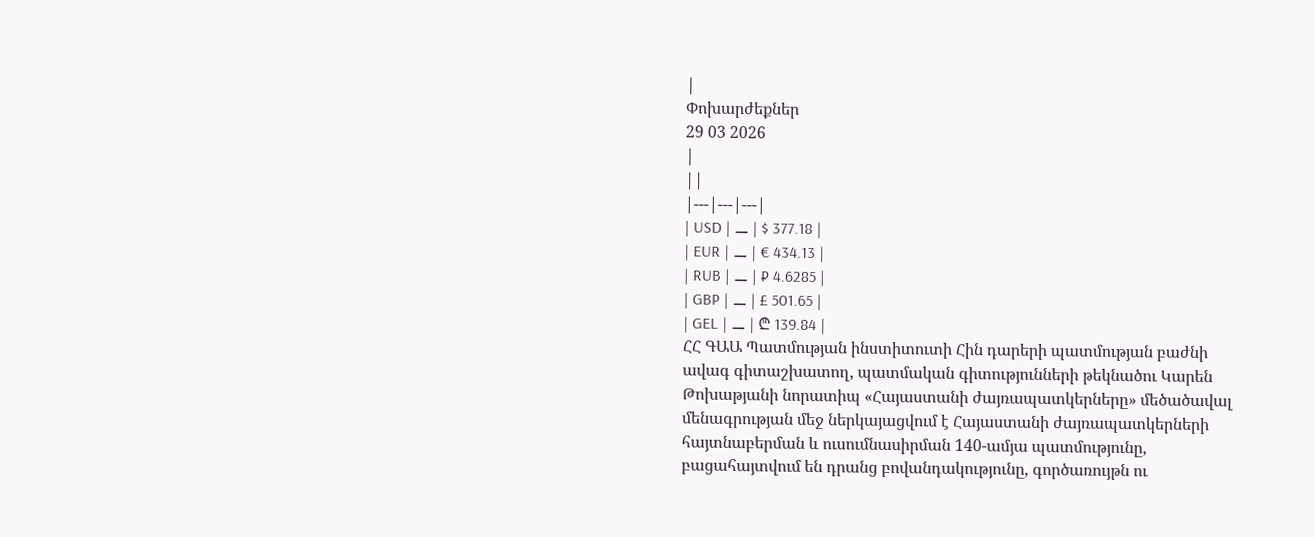|
Փոխարժեքներ
29 03 2026
|
||
|---|---|---|
| USD | ⚊ | $ 377.18 |
| EUR | ⚊ | € 434.13 |
| RUB | ⚊ | ₽ 4.6285 |
| GBP | ⚊ | £ 501.65 |
| GEL | ⚊ | ₾ 139.84 |
ՀՀ ԳԱԱ Պատմության ինստիտուտի Հին դարերի պատմության բաժնի ավագ գիտաշխատող, պատմական գիտությունների թեկնածու Կարեն Թոխաթյանի նորատիպ «Հայաստանի ժայռապատկերները» մեծածավալ մենագրության մեջ ներկայացվում է Հայաստանի ժայռապատկերների հայտնաբերման և ուսումնասիրման 140-ամյա պատմությունը, բացահայտվում են դրանց բովանդակությունը, գործառույթն ու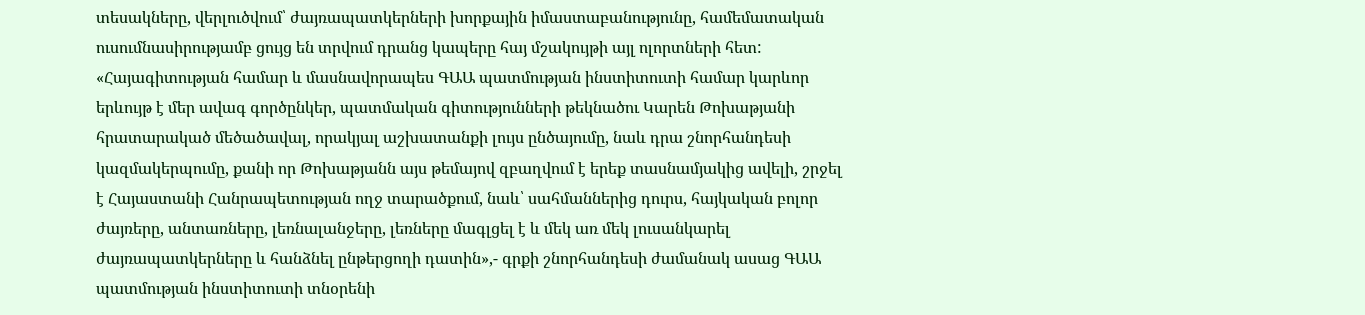տեսակները, վերլուծվում՝ ժայռապատկերների խորքային իմաստաբանությունը, համեմատական ուսումնասիրությամբ ցույց են տրվում դրանց կապերը հայ մշակույթի այլ ոլորտների հետ:
«Հայագիտության համար և մասնավորապես ԳԱԱ պատմության ինստիտուտի համար կարևոր երևույթ է մեր ավագ գործընկեր, պատմական գիտությունների թեկնածու Կարեն Թոխաթյանի հրատարակած մեծածավալ, որակյալ աշխատանքի լույս ընծայումը, նաև դրա շնորհանդեսի կազմակերպումը, քանի որ Թոխաթյանն այս թեմայով զբաղվում է երեք տասնամյակից ավելի, շրջել է Հայաստանի Հանրապետության ողջ տարածքում, նաև՝ սահմաններից դուրս, հայկական բոլոր ժայռերը, անտառները, լեռնալանջերը, լեռները մագլցել է և մեկ առ մեկ լուսանկարել ժայռապատկերները և հանձնել ընթերցողի դատին»,- գրքի շնորհանդեսի ժամանակ ասաց ԳԱԱ պատմության ինստիտուտի տնօրենի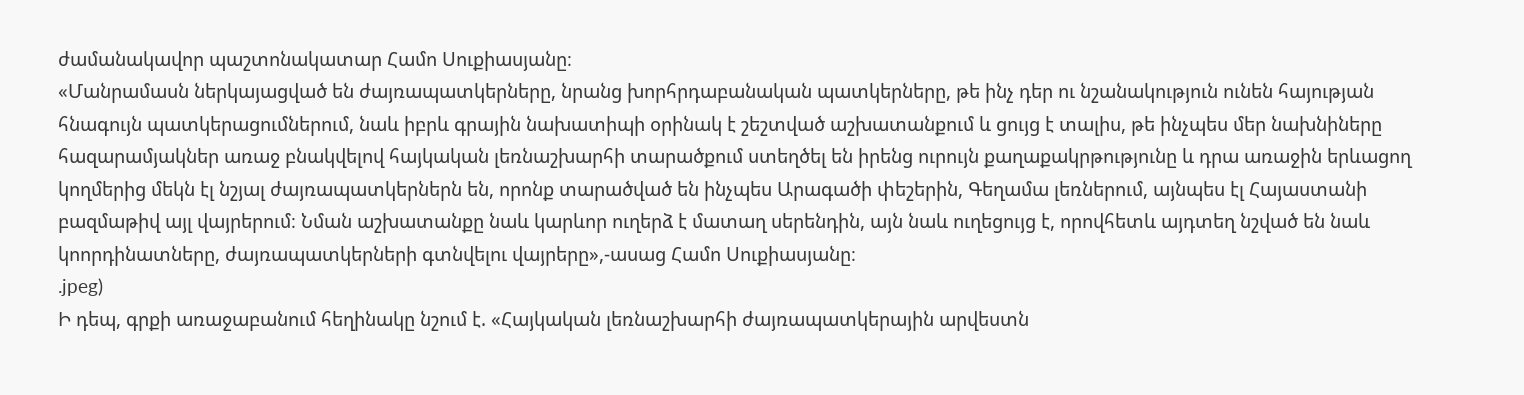ժամանակավոր պաշտոնակատար Համո Սուքիասյանը։
«Մանրամասն ներկայացված են ժայռապատկերները, նրանց խորհրդաբանական պատկերները, թե ինչ դեր ու նշանակություն ունեն հայության հնագույն պատկերացումներում, նաև իբրև գրային նախատիպի օրինակ է շեշտված աշխատանքում և ցույց է տալիս, թե ինչպես մեր նախնիները հազարամյակներ առաջ բնակվելով հայկական լեռնաշխարհի տարածքում ստեղծել են իրենց ուրույն քաղաքակրթությունը և դրա առաջին երևացող կողմերից մեկն էլ նշյալ ժայռապատկերներն են, որոնք տարածված են ինչպես Արագածի փեշերին, Գեղամա լեռներում, այնպես էլ Հայաստանի բազմաթիվ այլ վայրերում։ Նման աշխատանքը նաև կարևոր ուղերձ է մատաղ սերենդին, այն նաև ուղեցույց է, որովհետև այդտեղ նշված են նաև կոորդինատները, ժայռապատկերների գտնվելու վայրերը»,-ասաց Համո Սուքիասյանը։
.jpeg)
Ի դեպ, գրքի առաջաբանում հեղինակը նշում է. «Հայկական լեռնաշխարհի ժայռապատկերային արվեստն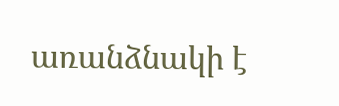առանձնակի է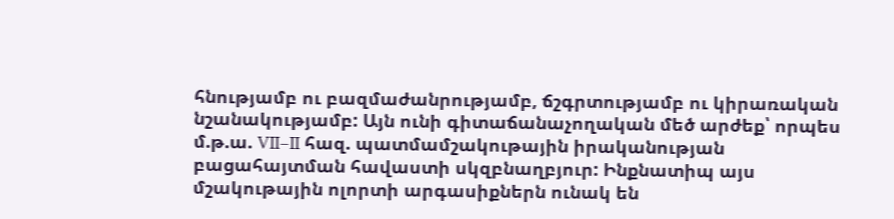հնությամբ ու բազմաժանրությամբ, ճշգրտությամբ ու կիրառական նշանակությամբ: Այն ունի գիտաճանաչողական մեծ արժեք՝ որպես մ.թ.ա. VII–II հազ. պատմամշակութային իրականության բացահայտման հավաստի սկզբնաղբյուր: Ինքնատիպ այս մշակութային ոլորտի արգասիքներն ունակ են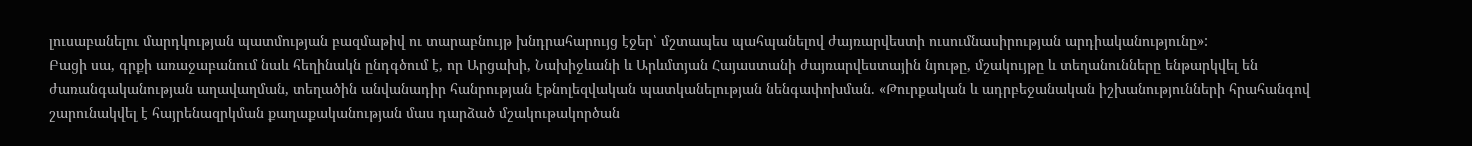լուսաբանելու մարդկության պատմության բազմաթիվ ու տարաբնույթ խնդրահարույց էջեր՝ մշտապես պահպանելով ժայռարվեստի ուսումնասիրության արդիականությունը»:
Բացի սա, գրքի առաջաբանում նաև հեղինակն ընդգծում է, որ Արցախի, Նախիջևանի և Արևմտյան Հայաստանի ժայռարվեստային նյութը, մշակույթը և տեղանունները ենթարկվել են ժառանգականության աղավաղման, տեղածին անվանադիր հանրության էթնոլեզվական պատկանելության նենգափոխման. «Թուրքական և ադրբեջանական իշխանությունների հրահանգով շարունակվել է հայրենազրկման քաղաքականության մաս դարձած մշակութակործան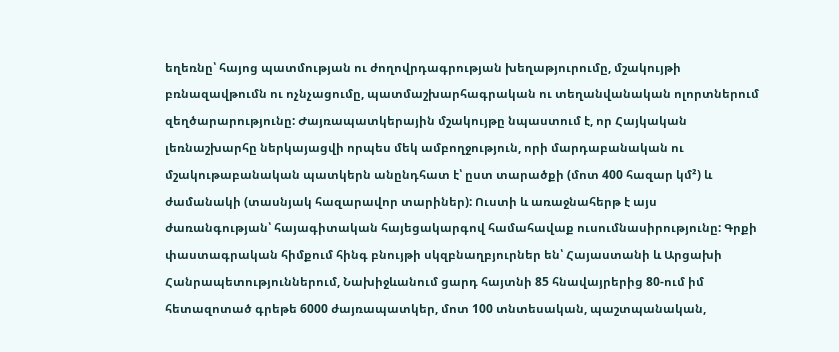եղեռնը՝ հայոց պատմության ու ժողովրդագրության խեղաթյուրումը, մշակույթի բռնազավթումն ու ոչնչացումը, պատմաշխարհագրական ու տեղանվանական ոլորտներում զեղծարարությունը: Ժայռապատկերային մշակույթը նպաստում է, որ Հայկական լեռնաշխարհը ներկայացվի որպես մեկ ամբողջություն, որի մարդաբանական ու մշակութաբանական պատկերն անընդհատ է՝ ըստ տարածքի (մոտ 400 հազար կմ²) և ժամանակի (տասնյակ հազարավոր տարիներ): Ուստի և առաջնահերթ է այս ժառանգության՝ հայագիտական հայեցակարգով համահավաք ուսումնասիրությունը: Գրքի փաստագրական հիմքում հինգ բնույթի սկզբնաղբյուրներ են՝ Հայաստանի և Արցախի Հանրապետություններում, Նախիջևանում ցարդ հայտնի 85 հնավայրերից 80-ում իմ հետազոտած գրեթե 6000 ժայռապատկեր, մոտ 100 տնտեսական, պաշտպանական,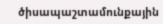ծիսապաշտամունքային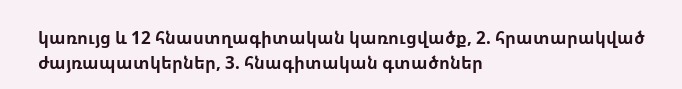կառույց և 12 հնաստղագիտական կառուցվածք, 2. հրատարակված ժայռապատկերներ, 3. հնագիտական գտածոներ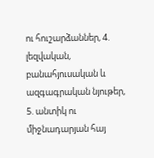ու հուշարձաններ, 4. լեզվական, բանահյուսական և ազգագրական նյութեր, 5. անտիկ ու միջնադարյան հայ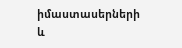իմաստասերների և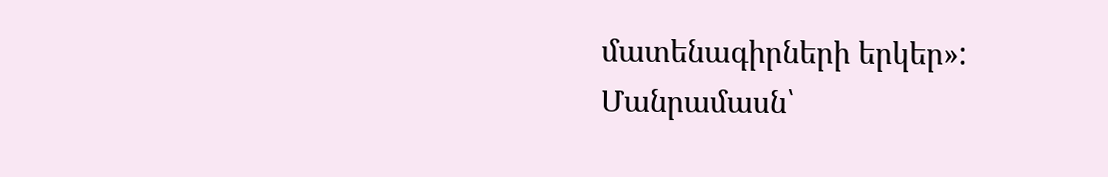մատենագիրների երկեր»:
Մանրամասն՝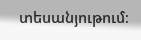տեսանյութում։